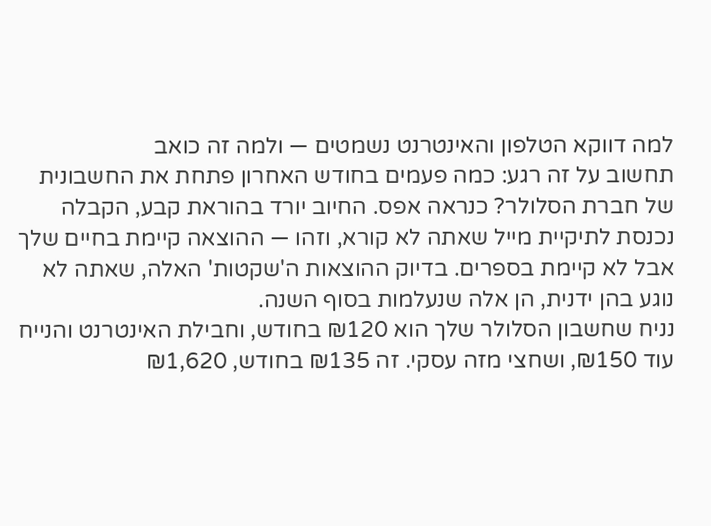למה דווקא הטלפון והאינטרנט נשמטים — ולמה זה כואב
תחשוב על זה רגע: כמה פעמים בחודש האחרון פתחת את החשבונית של חברת הסלולר? כנראה אפס. החיוב יורד בהוראת קבע, הקבלה נכנסת לתיקיית מייל שאתה לא קורא, וזהו — ההוצאה קיימת בחיים שלך אבל לא קיימת בספרים. בדיוק ההוצאות ה'שקטות' האלה, שאתה לא נוגע בהן ידנית, הן אלה שנעלמות בסוף השנה.
נניח שחשבון הסלולר שלך הוא ₪120 בחודש, וחבילת האינטרנט והנייח עוד ₪150, ושחצי מזה עסקי. זה ₪135 בחודש, ₪1,620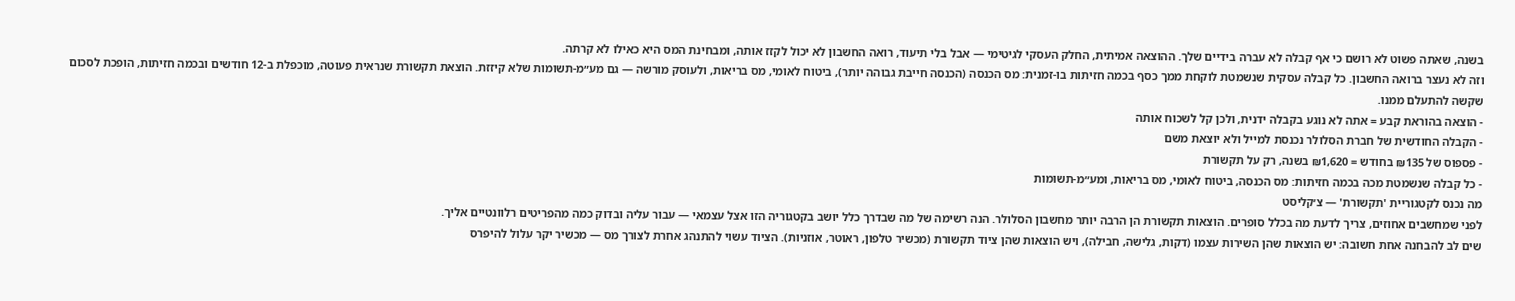בשנה, שאתה פשוט לא רושם כי אף קבלה לא עברה בידיים שלך. ההוצאה אמיתית, החלק העסקי לגיטימי — אבל בלי תיעוד, רואה החשבון לא יכול לקזז אותה, ומבחינת המס היא כאילו לא קרתה.
וזה לא נעצר ברואה החשבון. כל קבלה עסקית שנשמטת לוקחת ממך כסף בכמה חזיתות בו-זמנית: מס הכנסה (הכנסה חייבת גבוהה יותר), ביטוח לאומי, מס בריאות, ולעוסק מורשה — גם מע״מ-תשומות שלא קיזזת. הוצאת תקשורת שנראית פעוטה, מוכפלת ב-12 חודשים ובכמה חזיתות, הופכת לסכום שקשה להתעלם ממנו.
- הוצאה בהוראת קבע = אתה לא נוגע בקבלה ידנית, ולכן קל לשכוח אותה
- הקבלה החודשית של חברת הסלולר נכנסת למייל ולא יוצאת משם
- פספוס של ₪135 בחודש = ₪1,620 בשנה, רק על תקשורת
- כל קבלה שנשמטת מכה בכמה חזיתות: מס הכנסה, ביטוח לאומי, מס בריאות, ומע״מ-תשומות
מה נכנס לקטגוריית 'תקשורת' — צ׳קליסט
לפני שמחשבים אחוזים, צריך לדעת מה בכלל סופרים. הוצאות תקשורת הן הרבה יותר מחשבון הסלולר. הנה רשימה של מה שבדרך כלל יושב בקטגוריה הזו אצל עצמאי — עבור עליה ובדוק כמה מהפריטים רלוונטיים אליך.
שים לב להבחנה אחת חשובה: יש הוצאות שהן השירות עצמו (דקות, גלישה, חבילה), ויש הוצאות שהן ציוד תקשורת (מכשיר טלפון, ראוטר, אוזניות). הציוד עשוי להתנהג אחרת לצורך מס — מכשיר יקר עלול להיפרס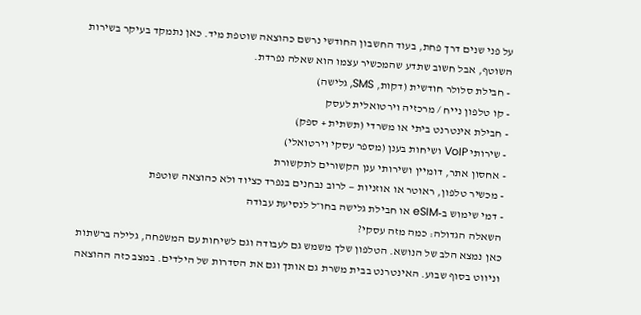על פני שנים דרך פחת, בעוד החשבון החודשי נרשם כהוצאה שוטפת מיד. כאן נתמקד בעיקר בשירות השוטף, אבל חשוב שתדע שהמכשיר עצמו הוא שאלה נפרדת.
- חבילת סלולר חודשית (דקות, SMS, גלישה)
- קו טלפון נייח / מרכזיה וירטואלית לעסק
- חבילת אינטרנט ביתי או משרדי (תשתית + ספק)
- שירותי VoIP ושיחות בענן (מספר עסקי וירטואלי)
- אחסון אתר, דומיין ושירותי ענן הקשורים לתקשורת
- מכשיר טלפון, ראוטר או אוזניות — לרוב נבחנים בנפרד כציוד ולא כהוצאה שוטפת
- דמי שימוש ב-eSIM או חבילת גלישה בחו״ל לנסיעת עבודה
השאלה הגדולה: כמה מזה עסקי?
כאן נמצא הלב של הנושא. הטלפון שלך משמש גם לעבודה וגם לשיחות עם המשפחה, גלילה ברשתות וניווט בסוף שבוע. האינטרנט בבית משרת גם אותך וגם את הסדרות של הילדים. במצב כזה ההוצאה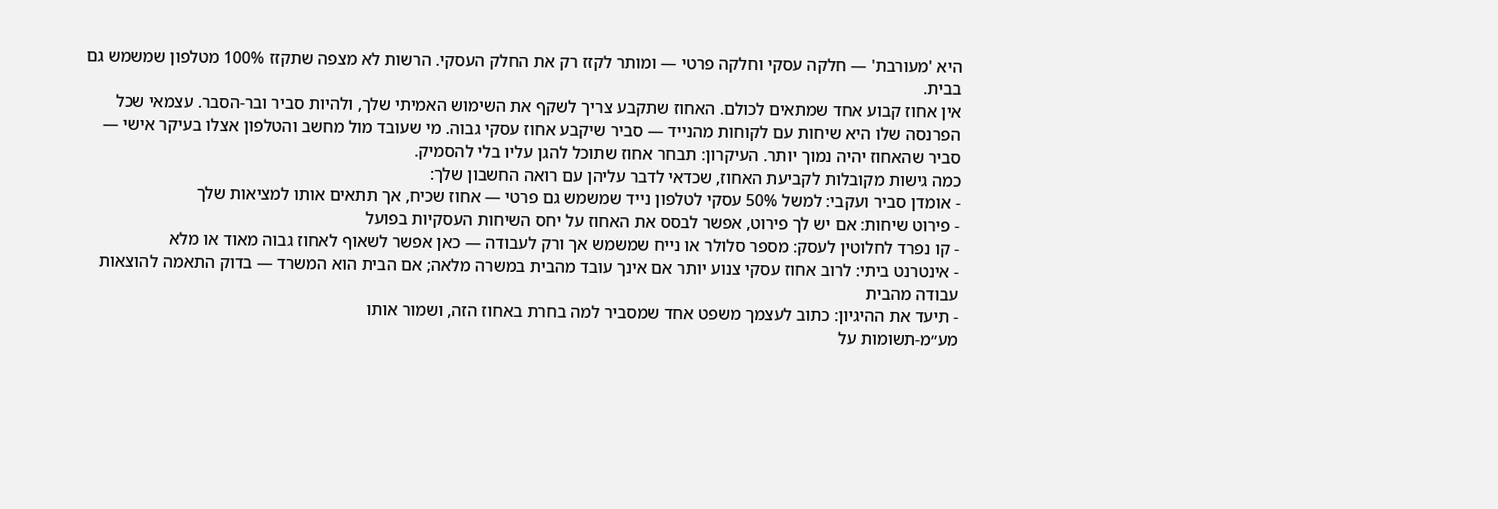היא 'מעורבת' — חלקה עסקי וחלקה פרטי — ומותר לקזז רק את החלק העסקי. הרשות לא מצפה שתקזז 100% מטלפון שמשמש גם בבית.
אין אחוז קבוע אחד שמתאים לכולם. האחוז שתקבע צריך לשקף את השימוש האמיתי שלך, ולהיות סביר ובר-הסבר. עצמאי שכל הפרנסה שלו היא שיחות עם לקוחות מהנייד — סביר שיקבע אחוז עסקי גבוה. מי שעובד מול מחשב והטלפון אצלו בעיקר אישי — סביר שהאחוז יהיה נמוך יותר. העיקרון: תבחר אחוז שתוכל להגן עליו בלי להסמיק.
כמה גישות מקובלות לקביעת האחוז, שכדאי לדבר עליהן עם רואה החשבון שלך:
- אומדן סביר ועקבי: למשל 50% עסקי לטלפון נייד שמשמש גם פרטי — אחוז שכיח, אך תתאים אותו למציאות שלך
- פירוט שיחות: אם יש לך פירוט, אפשר לבסס את האחוז על יחס השיחות העסקיות בפועל
- קו נפרד לחלוטין לעסק: מספר סלולר או נייח שמשמש אך ורק לעבודה — כאן אפשר לשאוף לאחוז גבוה מאוד או מלא
- אינטרנט ביתי: לרוב אחוז עסקי צנוע יותר אם אינך עובד מהבית במשרה מלאה; אם הבית הוא המשרד — בדוק התאמה להוצאות עבודה מהבית
- תיעד את ההיגיון: כתוב לעצמך משפט אחד שמסביר למה בחרת באחוז הזה, ושמור אותו
מע״מ-תשומות על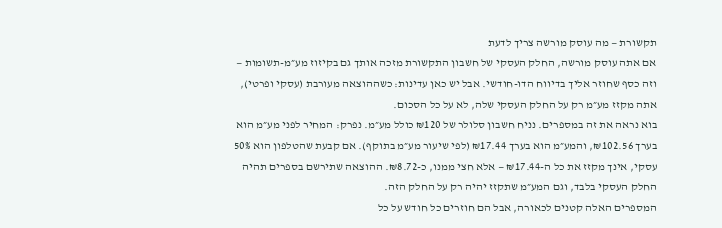תקשורת — מה עוסק מורשה צריך לדעת
אם אתה עוסק מורשה, החלק העסקי של חשבון התקשורת מזכה אותך גם בקיזוז מע״מ-תשומות — וזה כסף שחוזר אליך בדיווח הדו-חודשי. אבל יש כאן עדינות: כשההוצאה מעורבת (עסקי ופרטי), אתה מקזז מע״מ רק על החלק העסקי שלה, לא על כל הסכום.
בוא נראה את זה במספרים. נניח חשבון סלולר של ₪120 כולל מע״מ. נפרק: המחיר לפני מע״מ הוא בערך ₪102.56, והמע״מ הוא בערך ₪17.44 (לפי שיעור מע״מ בתוקף). אם קבעת שהטלפון הוא 50% עסקי, אינך מקזז את כל ה-₪17.44 — אלא חצי ממנו, כ-₪8.72. ההוצאה שתירשם בספרים תהיה החלק העסקי בלבד, וגם המע״מ שתקזז יהיה רק על החלק הזה.
המספרים האלה קטנים לכאורה, אבל הם חוזרים כל חודש על כל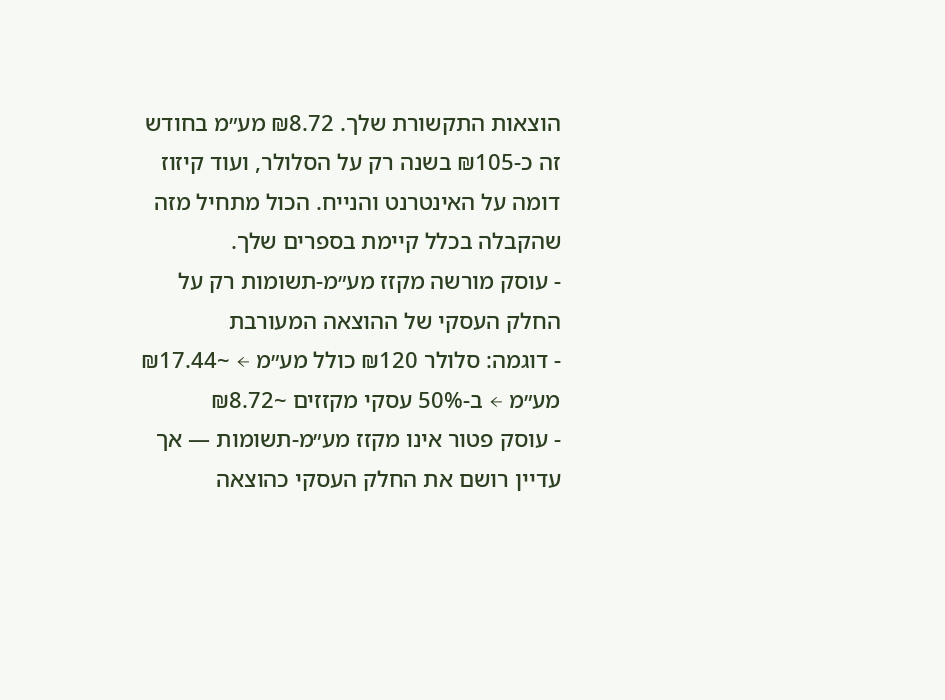הוצאות התקשורת שלך. ₪8.72 מע״מ בחודש זה כ-₪105 בשנה רק על הסלולר, ועוד קיזוז דומה על האינטרנט והנייח. הכול מתחיל מזה שהקבלה בכלל קיימת בספרים שלך.
- עוסק מורשה מקזז מע״מ-תשומות רק על החלק העסקי של ההוצאה המעורבת
- דוגמה: סלולר ₪120 כולל מע״מ ← ~₪17.44 מע״מ ← ב-50% עסקי מקזזים ~₪8.72
- עוסק פטור אינו מקזז מע״מ-תשומות — אך עדיין רושם את החלק העסקי כהוצאה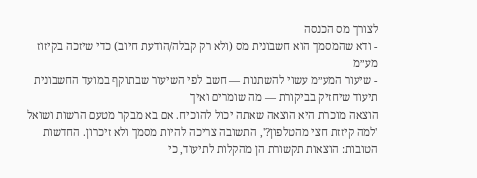לצורך מס הכנסה
- ודא שהמסמך הוא חשבונית מס (ולא רק קבלה/הודעת חיוב) כדי שיזכה בקיזוז מע״מ
- שיעור המע״מ עשוי להשתנות — חשב לפי השיעור שבתוקף במועד החשבונית
תיעוד שיחזיק בביקורת — מה שומרים ואיך
הוצאה מוכרת היא הוצאה שאתה יכול להוכיח. אם בא מבקר מטעם הרשות ושואל 'למה קיזזת חצי מהטלפון?', התשובה צריכה להיות מסמך ולא זיכרון. החדשות הטובות: הוצאות תקשורת הן מהקלות לתיעוד, כי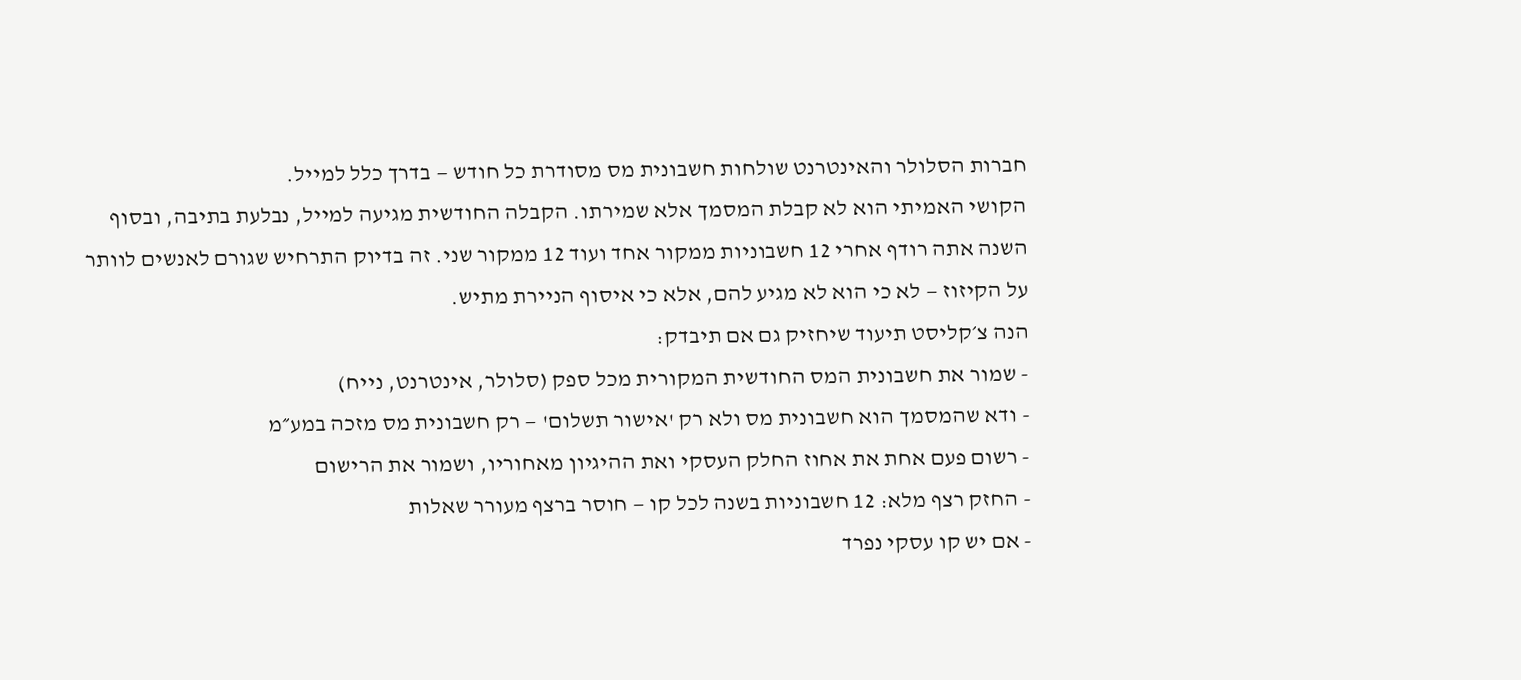חברות הסלולר והאינטרנט שולחות חשבונית מס מסודרת כל חודש — בדרך כלל למייל.
הקושי האמיתי הוא לא קבלת המסמך אלא שמירתו. הקבלה החודשית מגיעה למייל, נבלעת בתיבה, ובסוף השנה אתה רודף אחרי 12 חשבוניות ממקור אחד ועוד 12 ממקור שני. זה בדיוק התרחיש שגורם לאנשים לוותר על הקיזוז — לא כי הוא לא מגיע להם, אלא כי איסוף הניירת מתיש.
הנה צ׳קליסט תיעוד שיחזיק גם אם תיבדק:
- שמור את חשבונית המס החודשית המקורית מכל ספק (סלולר, אינטרנט, נייח)
- ודא שהמסמך הוא חשבונית מס ולא רק 'אישור תשלום' — רק חשבונית מס מזכה במע״מ
- רשום פעם אחת את אחוז החלק העסקי ואת ההיגיון מאחוריו, ושמור את הרישום
- החזק רצף מלא: 12 חשבוניות בשנה לכל קו — חוסר ברצף מעורר שאלות
- אם יש קו עסקי נפרד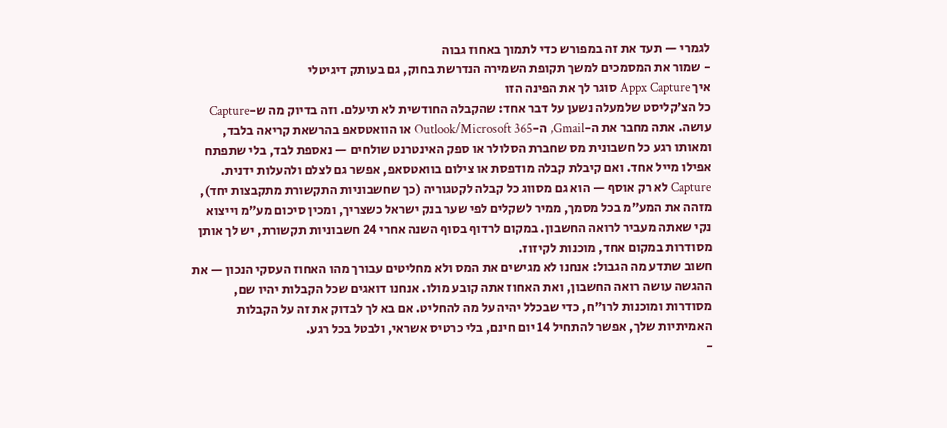לגמרי — תעד את זה במפורש כדי לתמוך באחוז גבוה
- שמור את המסמכים למשך תקופת השמירה הנדרשת בחוק, גם בעותק דיגיטלי
איך Appx Capture סוגר לך את הפינה הזו
כל הצ׳קליסט שלמעלה נשען על דבר אחד: שהקבלה החודשית לא תיעלם. וזה בדיוק מה ש-Capture עושה. אתה מחבר את ה-Gmail, ה-Outlook/Microsoft 365 או הוואטסאפ בהרשאת קריאה בלבד, ומאותו רגע כל חשבונית מס שחברת הסלולר או ספק האינטרנט שולחים — נאספת לבד, בלי שתפתח אפילו מייל אחד. ואם קיבלת קבלה מודפסת או צילום בוואטסאפ, אפשר גם לצלם ולהעלות ידנית.
Capture לא רק אוסף — הוא גם מסווג כל קבלה לקטגוריה (כך שחשבוניות התקשורת מתקבצות יחד), מזהה את המע״מ בכל מסמך, ממיר לשקלים לפי שער בנק ישראל כשצריך, ומכין סיכום מע״מ וייצוא נקי שאתה מעביר לרואה החשבון. במקום לרדוף בסוף השנה אחרי 24 חשבוניות תקשורת, יש לך אותן מסודרות במקום אחד, מוכנות לקיזוז.
חשוב שתדע מה הגבול: אנחנו לא מגישים את המס ולא מחליטים עבורך מהו האחוז העסקי הנכון — את ההגשה עושה רואה החשבון, ואת האחוז אתה קובע מולו. אנחנו דואגים שכל הקבלות יהיו שם, מסודרות ומוכנות לרו״ח, כדי שבכלל יהיה על מה להחליט. אם בא לך לבדוק את זה על הקבלות האמיתיות שלך, אפשר להתחיל 14 יום חינם, בלי כרטיס אשראי, ולבטל בכל רגע.
-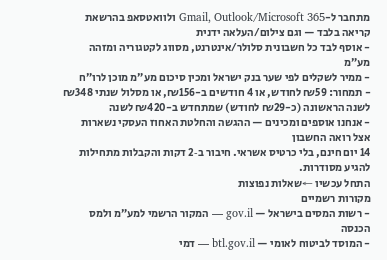מתחבר ל-Gmail, Outlook/Microsoft 365 ולוואטסאפ בהרשאת קריאה בלבד — וגם צילום/העלאה ידנית
- אוסף לבד כל חשבונית סלולר/אינטרנט, מסווג לקטגוריה ומזהה מע״מ
- ממיר לשקלים לפי שער בנק ישראל ומכין סיכום מע״מ מוכן לרו״ח
- תמחור: ₪59 לחודש, או 4 חודשים ב-₪156, או מסלול שנתי ₪348 לשנה הראשונה (כ-₪29 לחודש) שמתחדש ב-₪420 לשנה
- אנחנו אוספים ומכינים — ההגשה והחלטת האחוז העסקי נשארות אצל רואה החשבון
14 יום חינם, בלי כרטיס אשראי. חיבור ב‑2 דקות והקבלות מתחילות להגיע מסודרות.
התחל עכשיו ←שאלות נפוצות
מקורות רשמיים
- רשות המסים בישראל — gov.il — המקור הרשמי למע״מ ולמס הכנסה
- המוסד לביטוח לאומי — btl.gov.il — דמי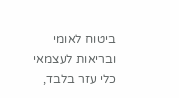ביטוח לאומי ובריאות לעצמאי
כלי עזר בלבד,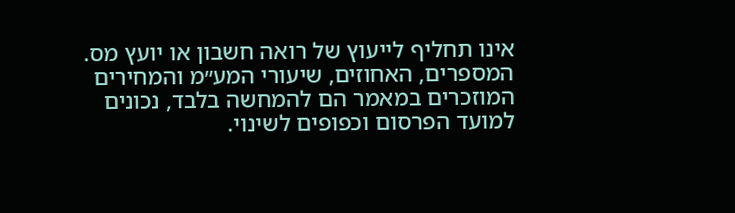אינו תחליף לייעוץ של רואה חשבון או יועץ מס. המספרים, האחוזים, שיעורי המע״מ והמחירים המוזכרים במאמר הם להמחשה בלבד, נכונים למועד הפרסום וכפופים לשינוי.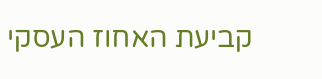קביעת האחוז העסקי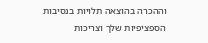וההכרה בהוצאה תלויות בנסיבות הספציפיות שלך וצריכות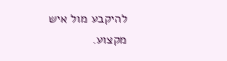להיקבע מול איש מקצוע.